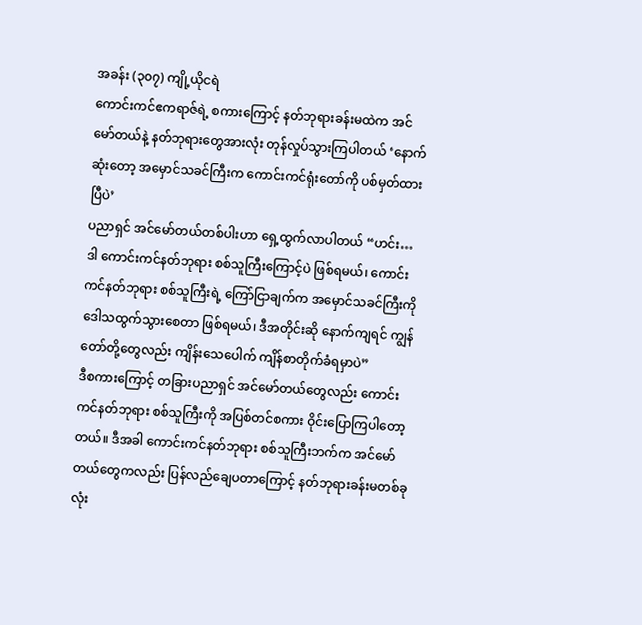အခန်း (၃၀၇) ကျို့ယိုငရဲ
ကောင်းကင်ဧကရာဇ်ရဲ့ စကားကြောင့် နတ်ဘုရားခန်းမထဲက အင်မော်တယ်နဲ့ နတ်ဘုရားတွေအားလုံး တုန်လှုပ်သွားကြပါတယ် ‘နောက်ဆုံးတော့ အမှောင်သခင်ကြီးက ကောင်းကင်ရုံးတော်ကို ပစ်မှတ်ထားပြီပဲ’
ပညာရှင် အင်မော်တယ်တစ်ပါးဟာ ရှေ့ထွက်လာပါတယ် “ဟင်း… ဒါ ကောင်းကင်နတ်ဘုရား စစ်သူကြီးကြောင့်ပဲ ဖြစ်ရမယ်၊ ကောင်းကင်နတ်ဘုရား စစ်သူကြီးရဲ့ ကြော်ငြာချက်က အမှောင်သခင်ကြီးကို ဒေါသထွက်သွားစေတာ ဖြစ်ရမယ်၊ ဒီအတိုင်းဆို နောက်ကျရင် ကျွန်တော်တို့တွေလည်း ကျိန်းသေပေါက် ကျိန်စာတိုက်ခံရမှာပဲ”
ဒီစကားကြောင့် တခြားပညာရှင် အင်မော်တယ်တွေလည်း ကောင်းကင်နတ်ဘုရား စစ်သူကြီးကို အပြစ်တင်စကား ဝိုင်းပြောကြပါတော့တယ်။ ဒီအခါ ကောင်းကင်နတ်ဘုရား စစ်သူကြီးဘက်က အင်မော်တယ်တွေကလည်း ပြန်လည်ချေပတာကြောင့် နတ်ဘုရားခန်းမတစ်ခုလုံး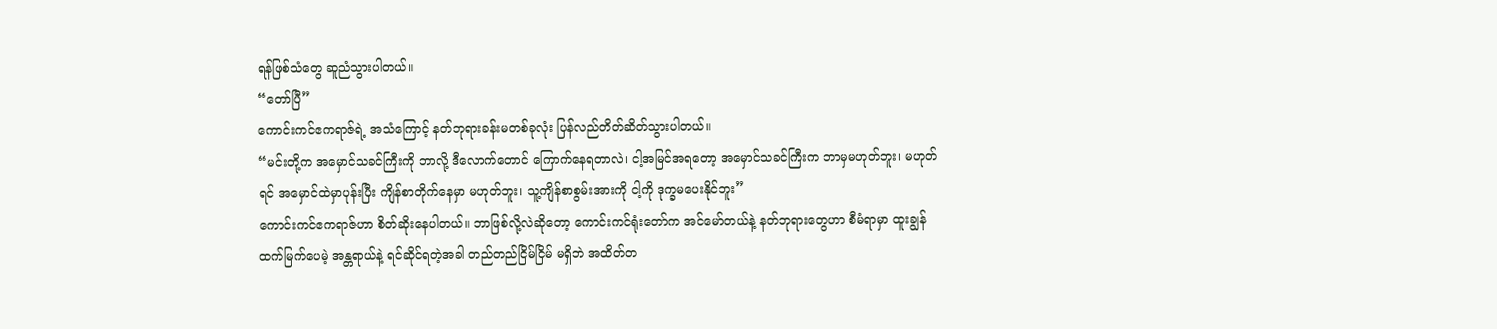ရန်ဖြစ်သံတွေ ဆူညံသွားပါတယ်။
“တော်ပြီ”
ကောင်းကင်ဧကရာဇ်ရဲ့ အသံကြောင့် နတ်ဘုရားခန်းမတစ်ခုလုံး ပြန်လည်တိတ်ဆိတ်သွားပါတယ်။
“မင်းတို့က အမှောင်သခင်ကြီးကို ဘာလို့ ဒီလောက်တောင် ကြောက်နေရတာလဲ၊ ငါ့အမြင်အရတော့ အမှောင်သခင်ကြီးက ဘာမှမဟုတ်ဘူး၊ မဟုတ်ရင် အမှောင်ထဲမှာပုန်းပြီး ကျိန်စာတိုက်နေမှာ မဟုတ်ဘူး၊ သူ့ကျိန်စာစွမ်းအားကို ငါ့ကို ဒုက္ခမပေးနိုင်ဘူး”
ကောင်းကင်ဧကရာဇ်ဟာ စိတ်ဆိုးနေပါတယ်။ ဘာဖြစ်လို့လဲဆိုတော့ ကောင်းကင်ရုံးတော်က အင်မော်တယ်နဲ့ နတ်ဘုရားတွေဟာ စီမံရာမှာ ထူးချွန်ထက်မြက်ပေမဲ့ အန္တရာယ်နဲ့ ရင်ဆိုင်ရတဲ့အခါ တည်တည်ငြိမ်ငြိမ် မရှိဘဲ အထိတ်တ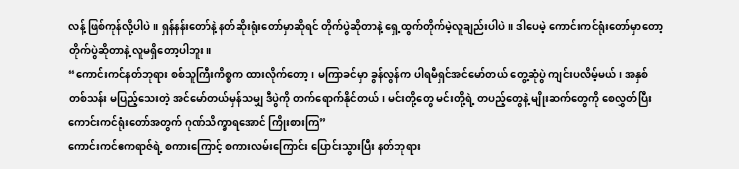လန့် ဖြစ်ကုန်လို့ပါပဲ။ ရှန်နန်းတော်နဲ့ နတ်ဆိုးရုံးတော်မှာဆိုရင် တိုက်ပွဲဆိုတာနဲ့ ရှေ့ထွက်တိုက်မဲ့လူချည်းပါပဲ။ ဒါပေမဲ့ ကောင်းကင်ရုံးတော်မှာတော့ တိုက်ပွဲဆိုတာနဲ့ လူမရှိတော့ပါဘူး။
“ကောင်းကင်နတ်ဘုရား စစ်သူကြီးကိစ္စက ထားလိုက်တော့၊ မကြာခင်မှာ ခွန်လွန်က ပါရမီရှင်အင်မော်တယ် တွေ့ဆုံပွဲ ကျင်းပလိမ့်မယ်၊ အနှစ်တစ်သန်း မပြည့်သေးတဲ့ အင်မော်တယ်မှန်သမျှ ဒီပွဲကို တက်ရောက်နိုင်တယ်၊ မင်းတို့တွေ မင်းတို့ရဲ့ တပည့်တွေနဲ့ မျိုးဆက်တွေကို စေလွှတ်ပြီး ကောင်းကင်ရုံးတော်အတွက် ဂုဏ်သိက္ခာရအောင် ကြိုးစားကြ”
ကောင်းကင်ဧကရာဇ်ရဲ့ စကားကြောင့် စကားလမ်းကြောင်း ပြောင်းသွားပြီး နတ်ဘုရား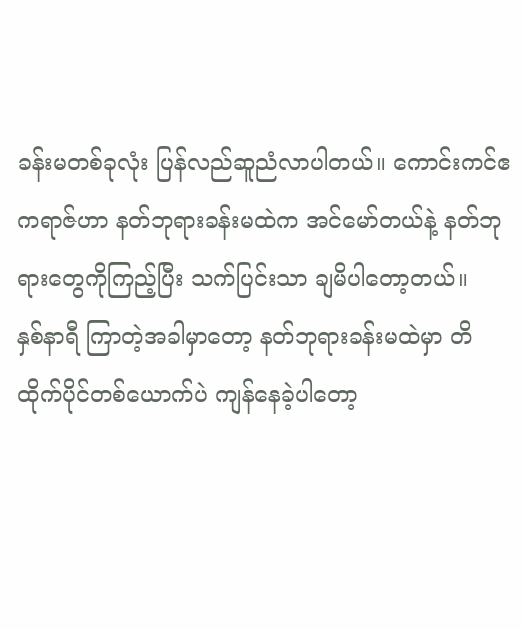ခန်းမတစ်ခုလုံး ပြန်လည်ဆူညံလာပါတယ်။ ကောင်းကင်ဧကရာဇ်ဟာ နတ်ဘုရားခန်းမထဲက အင်မော်တယ်နဲ့ နတ်ဘုရားတွေကိုကြည့်ပြီး သက်ပြင်းသာ ချမိပါတော့တယ်။
နှစ်နာရီ ကြာတဲ့အခါမှာတော့ နတ်ဘုရားခန်းမထဲမှာ တိထိုက်ပိုင်တစ်ယောက်ပဲ ကျန်နေခဲ့ပါတော့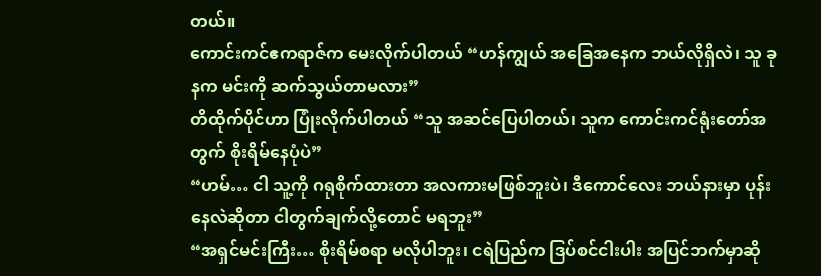တယ်။
ကောင်းကင်ဧကရာဇ်က မေးလိုက်ပါတယ် “ဟန်ကျွယ် အခြေအနေက ဘယ်လိုရှိလဲ၊ သူ ခုနက မင်းကို ဆက်သွယ်တာမလား”
တိထိုက်ပိုင်ဟာ ပြုံးလိုက်ပါတယ် “သူ အဆင်ပြေပါတယ်၊ သူက ကောင်းကင်ရုံးတော်အတွက် စိုးရိမ်နေပုံပဲ”
“ဟမ်… ငါ သူ့ကို ဂရုစိုက်ထားတာ အလကားမဖြစ်ဘူးပဲ၊ ဒီကောင်လေး ဘယ်နားမှာ ပုန်းနေလဲဆိုတာ ငါတွက်ချက်လို့တောင် မရဘူး”
“အရှင်မင်းကြီး… စိုးရိမ်စရာ မလိုပါဘူး၊ ငရဲပြည်က ဒြပ်စင်ငါးပါး အပြင်ဘက်မှာဆို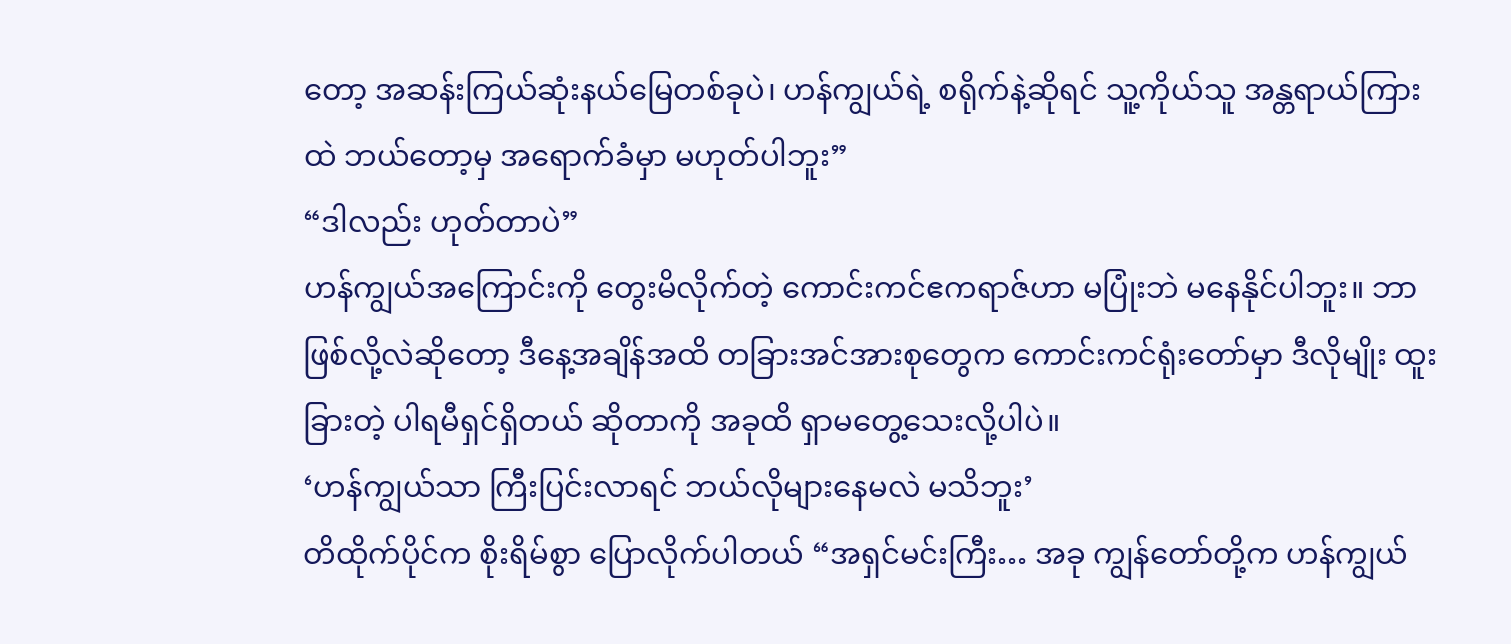တော့ အဆန်းကြယ်ဆုံးနယ်မြေတစ်ခုပဲ၊ ဟန်ကျွယ်ရဲ့ စရိုက်နဲ့ဆိုရင် သူ့ကိုယ်သူ အန္တရာယ်ကြားထဲ ဘယ်တော့မှ အရောက်ခံမှာ မဟုတ်ပါဘူး”
“ဒါလည်း ဟုတ်တာပဲ”
ဟန်ကျွယ်အကြောင်းကို တွေးမိလိုက်တဲ့ ကောင်းကင်ဧကရာဇ်ဟာ မပြုံးဘဲ မနေနိုင်ပါဘူး။ ဘာဖြစ်လို့လဲဆိုတော့ ဒီနေ့အချိန်အထိ တခြားအင်အားစုတွေက ကောင်းကင်ရုံးတော်မှာ ဒီလိုမျိုး ထူးခြားတဲ့ ပါရမီရှင်ရှိတယ် ဆိုတာကို အခုထိ ရှာမတွေ့သေးလို့ပါပဲ။
‘ဟန်ကျွယ်သာ ကြီးပြင်းလာရင် ဘယ်လိုများနေမလဲ မသိဘူး’
တိထိုက်ပိုင်က စိုးရိမ်စွာ ပြောလိုက်ပါတယ် “အရှင်မင်းကြီး… အခု ကျွန်တော်တို့က ဟန်ကျွယ်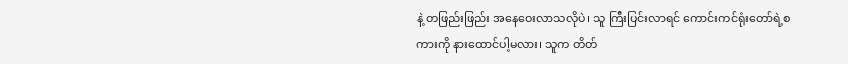နဲ့ တဖြည်းဖြည်း အနေဝေးလာသလိုပဲ၊ သူ ကြီးပြင်းလာရင် ကောင်းကင်ရုံးတော်ရဲ့စကားကို နားထောင်ပါ့မလား၊ သူက တိတ်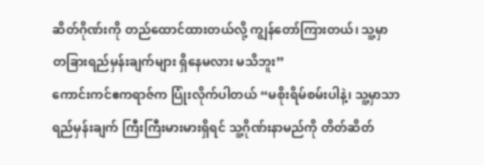ဆိတ်ဂိုဏ်းကို တည်ထောင်ထားတယ်လို့ ကျွန်တော်ကြားတယ်၊ သူ့မှာ တခြားရည်မှန်းချက်များ ရှိနေမလား မသိဘူး”
ကောင်းကင်ဧကရာဇ်က ပြုံးလိုက်ပါတယ် “မစိုးရိမ်စမ်းပါနဲ့၊ သူ့မှာသာ ရည်မှန်းချက် ကြီးကြီးမားမားရှိရင် သူ့ဂိုဏ်းနာမည်ကို တိတ်ဆိတ်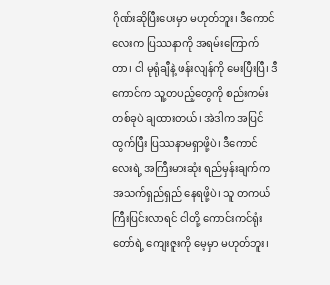ဂိုဏ်းဆိုပြီးပေးမှာ မဟုတ်ဘူး၊ ဒီကောင်လေးက ပြဿနာကို အရမ်းကြောက်တာ၊ ငါ မုရုံချီနဲ့ ဖန်းလျန်ကို မေးပြီးပြီ၊ ဒီကောင်က သူ့တပည့်တွေကို စည်းကမ်းတစ်ခုပဲ ချထားတယ်၊ အဲဒါက အပြင်ထွက်ပြီး ပြဿနာမရှာဖို့ပဲ၊ ဒီကောင်လေးရဲ့ အကြီးမားဆုံး ရည်မှန်းချက်က အသက်ရှည်ရှည် နေရဖို့ပဲ၊ သူ တကယ်ကြီးပြင်းလာရင် ငါတို့ ကောင်းကင်ရုံးတော်ရဲ့ ကျေးဇူးကို မေ့မှာ မဟုတ်ဘူး၊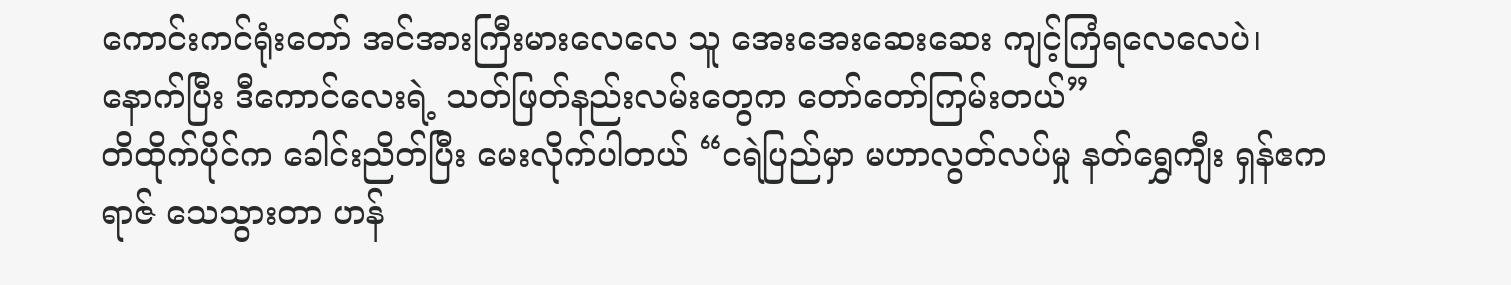ကောင်းကင်ရုံးတော် အင်အားကြီးမားလေလေ သူ အေးအေးဆေးဆေး ကျင့်ကြံရလေလေပဲ၊ နောက်ပြီး ဒီကောင်လေးရဲ့ သတ်ဖြတ်နည်းလမ်းတွေက တော်တော်ကြမ်းတယ်”
တိထိုက်ပိုင်က ခေါင်းညိတ်ပြီး မေးလိုက်ပါတယ် “ငရဲပြည်မှာ မဟာလွတ်လပ်မှု နတ်ရွှေကျီး ရှန်ဧကရာဇ် သေသွားတာ ဟန်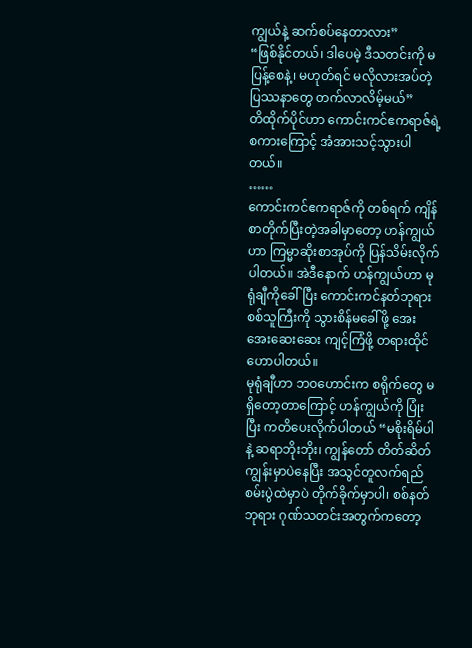ကျွယ်နဲ့ ဆက်စပ်နေတာလား”
“ဖြစ်နိုင်တယ်၊ ဒါပေမဲ့ ဒီသတင်းကို မပြန့်စေနဲ့၊ မဟုတ်ရင် မလိုလားအပ်တဲ့ ပြဿနာတွေ တက်လာလိမ့်မယ်”
တိထိုက်ပိုင်ဟာ ကောင်းကင်ဧကရာဇ်ရဲ့ စကားကြောင့် အံအားသင့်သွားပါတယ်။
……
ကောင်းကင်ဧကရာဇ်ကို တစ်ရက် ကျိန်စာတိုက်ပြီးတဲ့အခါမှာတော့ ဟန်ကျွယ်ဟာ ကြမ္မာဆိုးစာအုပ်ကို ပြန်သိမ်းလိုက်ပါတယ်။ အဲဒီနောက် ဟန်ကျွယ်ဟာ မုရုံချီကိုခေါ်ပြီး ကောင်းကင်နတ်ဘုရား စစ်သူကြီးကို သွားစိန်မခေါ်ဖို့ အေးအေးဆေးဆေး ကျင့်ကြံဖို့ တရားထိုင်ဟောပါတယ်။
မုရုံချီဟာ ဘဝဟောင်းက စရိုက်တွေ မရှိတော့တာကြောင့် ဟန်ကျွယ်ကို ပြုံးပြီး ကတိပေးလိုက်ပါတယ် “မစိုးရိမ်ပါနဲ့ ဆရာဘိုးဘိုး၊ ကျွန်တော် တိတ်ဆိတ်ကျွန်းမှာပဲနေပြီး အသွင်တူလက်ရည်စမ်းပွဲထဲမှာပဲ တိုက်ခိုက်မှာပါ၊ စစ်နတ်ဘုရား ဂုဏ်သတင်းအတွက်ကတော့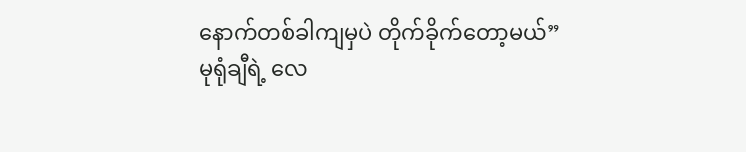နောက်တစ်ခါကျမှပဲ တိုက်ခိုက်တော့မယ်”
မုရုံချီရဲ့ လေ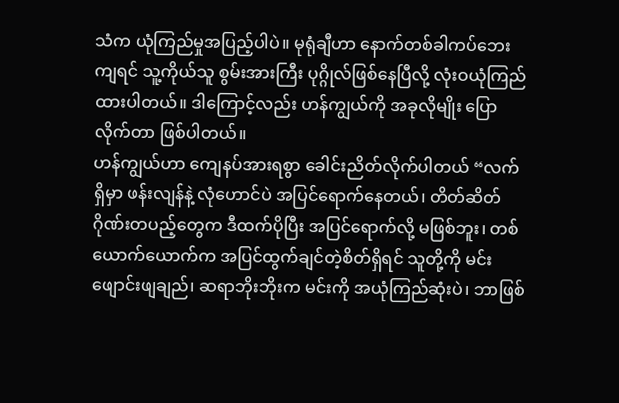သံက ယုံကြည်မှုအပြည့်ပါပဲ။ မုရုံချီဟာ နောက်တစ်ခါကပ်ဘေးကျရင် သူ့ကိုယ်သူ စွမ်းအားကြီး ပုဂ္ဂိုလ်ဖြစ်နေပြီလို့ လုံးဝယုံကြည်ထားပါတယ်။ ဒါကြောင့်လည်း ဟန်ကျွယ်ကို အခုလိုမျိုး ပြောလိုက်တာ ဖြစ်ပါတယ်။
ဟန်ကျွယ်ဟာ ကျေနပ်အားရစွာ ခေါင်းညိတ်လိုက်ပါတယ် “လက်ရှိမှာ ဖန်းလျန်နဲ့ လုံဟောင်ပဲ အပြင်ရောက်နေတယ်၊ တိတ်ဆိတ်ဂိုဏ်းတပည့်တွေက ဒီထက်ပိုပြီး အပြင်ရောက်လို့ မဖြစ်ဘူး၊ တစ်ယောက်ယောက်က အပြင်ထွက်ချင်တဲ့စိတ်ရှိရင် သူတို့ကို မင်း ဖျောင်းဖျချည်၊ ဆရာဘိုးဘိုးက မင်းကို အယုံကြည်ဆုံးပဲ၊ ဘာဖြစ်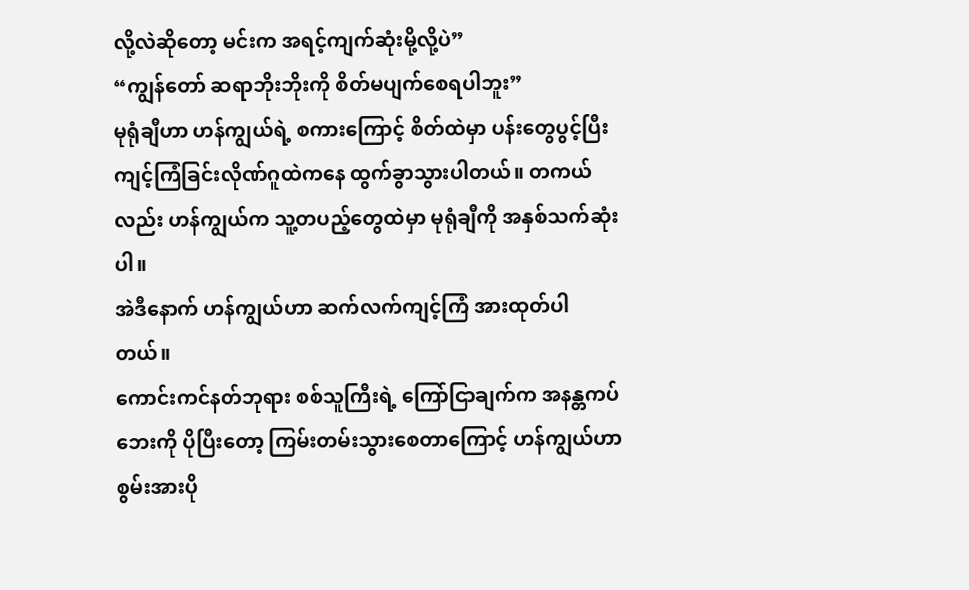လို့လဲဆိုတော့ မင်းက အရင့်ကျက်ဆုံးမို့လို့ပဲ”
“ကျွန်တော် ဆရာဘိုးဘိုးကို စိတ်မပျက်စေရပါဘူး”
မုရုံချီဟာ ဟန်ကျွယ်ရဲ့ စကားကြောင့် စိတ်ထဲမှာ ပန်းတွေပွင့်ပြီး ကျင့်ကြံခြင်းလိုဏ်ဂူထဲကနေ ထွက်ခွာသွားပါတယ်။ တကယ်လည်း ဟန်ကျွယ်က သူ့တပည့်တွေထဲမှာ မုရုံချီကို အနှစ်သက်ဆုံးပါ။
အဲဒီနောက် ဟန်ကျွယ်ဟာ ဆက်လက်ကျင့်ကြံ အားထုတ်ပါတယ်။
ကောင်းကင်နတ်ဘုရား စစ်သူကြီးရဲ့ ကြော်ငြာချက်က အနန္တကပ်ဘေးကို ပိုပြီးတော့ ကြမ်းတမ်းသွားစေတာကြောင့် ဟန်ကျွယ်ဟာ စွမ်းအားပို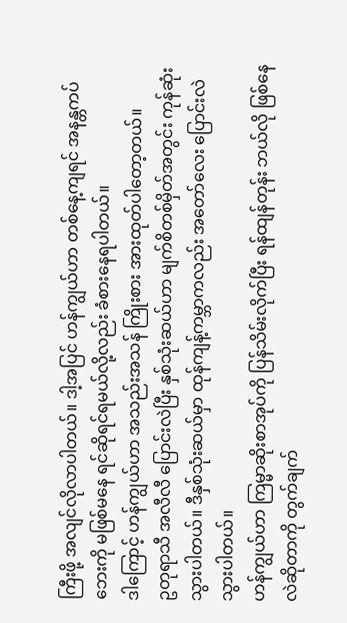ကြီးဖို့ အလျင်လိုလာပါတယ်။ ဒါ့အပြင် ဟန်ကျွယ်ဟာ တစ်နေ့ကျရင် အနန္တကပ်ဘေးကို မဖြစ်မနေ ရင်ဆိုရင်ရမယ်လို့လည်း ခံစားနေရပါတယ်။
ဒါကြောင့် ဟန်ကျွယ်ဟာ အသည်းအသန် ကြိုးစား အားထုတ်ပါတော့တယ်။
ဥတုရာသီ အလီလီ ပြောင်းလဲပြီး နှစ်သုံးဆယ်ဟာ မျက်စိတစ်မှိတ်အတွင်း ကုန်ဆုံးသွားပါတယ်။ ဒီနှစ်သုံးဆယ်မှာ ထုန်ကျန့်ကမ္ဘာကလည်း အတော်လေး ပြောင်းလဲသွားပါတယ်။
ဟန်ကျွယ်ဟာ ကြမ္မာဆိုးစာအုပ်ကို ပြန်သိမ်းလိုက်ပြီး ရန်ထျန်တုန်း ဘယ်လို ဖြစ်နေလဲဆိုတာကို တွက်ချက်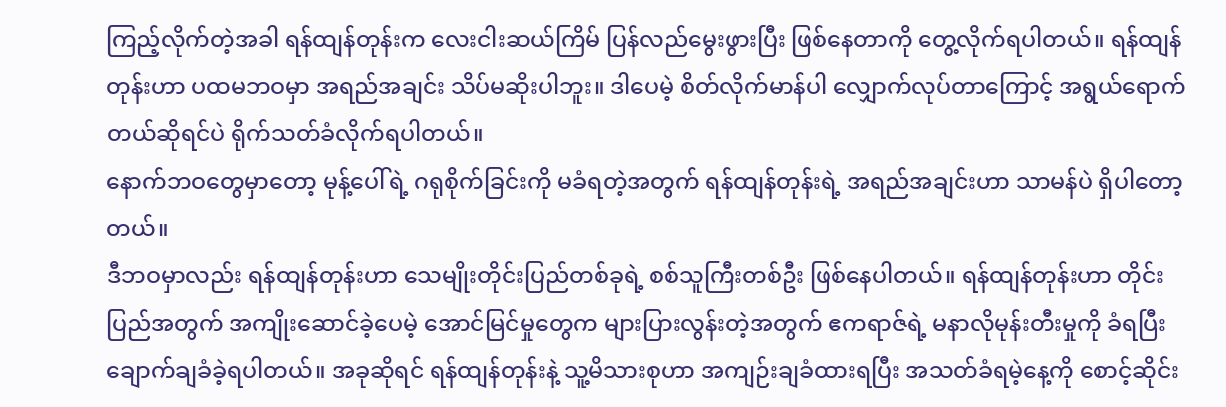ကြည့်လိုက်တဲ့အခါ ရန်ထျန်တုန်းက လေးငါးဆယ်ကြိမ် ပြန်လည်မွေးဖွားပြီး ဖြစ်နေတာကို တွေ့လိုက်ရပါတယ်။ ရန်ထျန်တုန်းဟာ ပထမဘဝမှာ အရည်အချင်း သိပ်မဆိုးပါဘူး။ ဒါပေမဲ့ စိတ်လိုက်မာန်ပါ လျှောက်လုပ်တာကြောင့် အရွယ်ရောက်တယ်ဆိုရင်ပဲ ရိုက်သတ်ခံလိုက်ရပါတယ်။
နောက်ဘဝတွေမှာတော့ မုန့်ပေါ်ရဲ့ ဂရုစိုက်ခြင်းကို မခံရတဲ့အတွက် ရန်ထျန်တုန်းရဲ့ အရည်အချင်းဟာ သာမန်ပဲ ရှိပါတော့တယ်။
ဒီဘဝမှာလည်း ရန်ထျန်တုန်းဟာ သေမျိုးတိုင်းပြည်တစ်ခုရဲ့ စစ်သူကြီးတစ်ဦး ဖြစ်နေပါတယ်။ ရန်ထျန်တုန်းဟာ တိုင်းပြည်အတွက် အကျိုးဆောင်ခဲ့ပေမဲ့ အောင်မြင်မှုတွေက များပြားလွန်းတဲ့အတွက် ဧကရာဇ်ရဲ့ မနာလိုမုန်းတီးမှုကို ခံရပြီး ချောက်ချခံခဲ့ရပါတယ်။ အခုဆိုရင် ရန်ထျန်တုန်းနဲ့ သူ့မိသားစုဟာ အကျဉ်းချခံထားရပြီး အသတ်ခံရမဲ့နေ့ကို စောင့်ဆိုင်း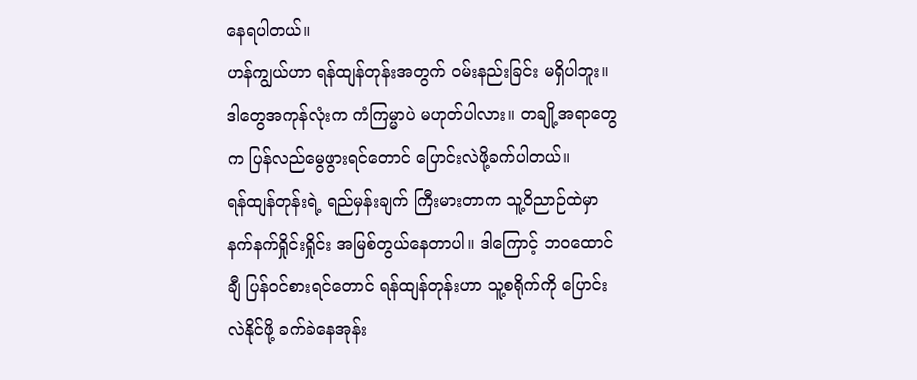နေရပါတယ်။
ဟန်ကျွယ်ဟာ ရန်ထျန်တုန်းအတွက် ဝမ်းနည်းခြင်း မရှိပါဘူး။ ဒါတွေအကုန်လုံးက ကံကြမ္မာပဲ မဟုတ်ပါလား။ တချို့အရာတွေက ပြန်လည်မွေဖွားရင်တောင် ပြောင်းလဲဖို့ခက်ပါတယ်။
ရန်ထျန်တုန်းရဲ့ ရည်မှန်းချက် ကြီးမားတာက သူ့ဝိညာဉ်ထဲမှာ နက်နက်ရှိုင်းရှိုင်း အမြစ်တွယ်နေတာပါ။ ဒါကြောင့် ဘဝထောင်ချီ ပြန်ဝင်စားရင်တောင် ရန်ထျန်တုန်းဟာ သူ့စရိုက်ကို ပြောင်းလဲနိုင်ဖို့ ခက်ခဲနေအုန်း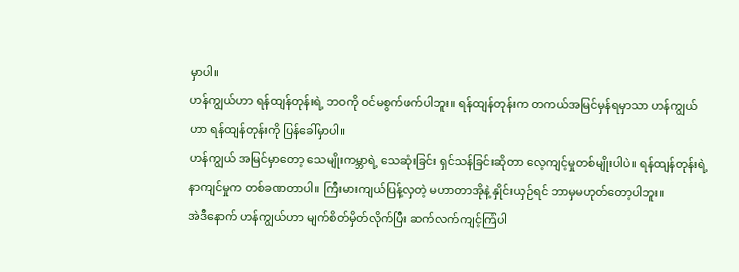မှာပါ။
ဟန်ကျွယ်ဟာ ရန်ထျန်တုန်းရဲ့ ဘဝကို ဝင်မစွက်ဖက်ပါဘူး။ ရန်ထျန်တုန်းက တကယ်အမြင်မှန်ရမှာသာ ဟန်ကျွယ်ဟာ ရန်ထျန်တုန်းကို ပြန်ခေါ်မှာပါ။
ဟန်ကျွယ် အမြင်မှာတော့ သေမျိုးကမ္ဘာရဲ့ သေဆုံးခြင်း ရှင်သန်ခြင်းဆိုတာ လေ့ကျင့်မှုတစ်မျိုးပါပဲ။ ရန်ထျန်တုန်းရဲ့ နာကျင်မှုက တစ်ခဏတာပါ။ ကြီးမားကျယ်ပြန့်လှတဲ့ မဟာတာအိုနဲ့ နှိုင်းယှဉ်ရင် ဘာမှမဟုတ်တော့ပါဘူး။
အဲဒီနောက် ဟန်ကျွယ်ဟာ မျက်စိတ်မှိတ်လိုက်ပြီး ဆက်လက်ကျင့်ကြံပါ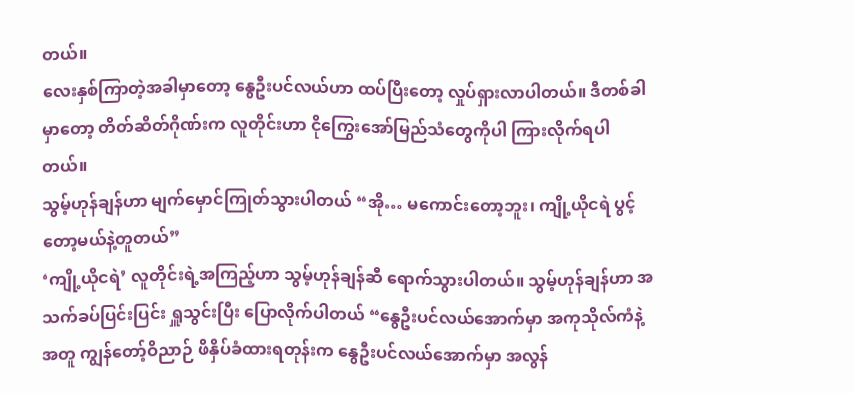တယ်။
လေးနှစ်ကြာတဲ့အခါမှာတော့ နွေဦးပင်လယ်ဟာ ထပ်ပြီးတော့ လှုပ်ရှားလာပါတယ်။ ဒီတစ်ခါမှာတော့ တိတ်ဆိတ်ဂိုဏ်းက လူတိုင်းဟာ ငိုကြွေးအော်မြည်သံတွေကိုပါ ကြားလိုက်ရပါတယ်။
သွမ့်ဟုန်ချန်ဟာ မျက်မှောင်ကြုတ်သွားပါတယ် “အို… မကောင်းတော့ဘူး၊ ကျို့ယိုငရဲ ပွင့်တော့မယ်နဲ့တူတယ်”
‘ကျို့ယိုငရဲ’ လူတိုင်းရဲ့အကြည့်ဟာ သွမ့်ဟုန်ချန်ဆီ ရောက်သွားပါတယ်။ သွမ့်ဟုန်ချန်ဟာ အသက်ခပ်ပြင်းပြင်း ရှူသွင်းပြီး ပြောလိုက်ပါတယ် “နွေဦးပင်လယ်အောက်မှာ အကုသိုလ်ကံနဲ့အတူ ကျွန်တော့်ဝိညာဉ် ဖိနှိပ်ခံထားရတုန်းက နွေဦးပင်လယ်အောက်မှာ အလွန်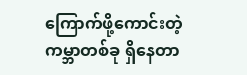ကြောက်ဖို့ကောင်းတဲ့ ကမ္ဘာတစ်ခု ရှိနေတာ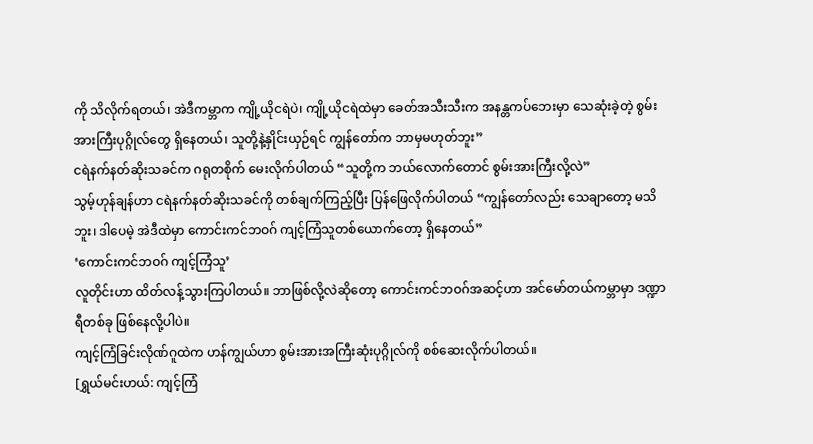ကို သိလိုက်ရတယ်၊ အဲဒီကမ္ဘာက ကျို့ယိုငရဲပဲ၊ ကျို့ယိုငရဲထဲမှာ ခေတ်အသီးသီးက အနန္တကပ်ဘေးမှာ သေဆုံးခဲ့တဲ့ စွမ်းအားကြီးပုဂ္ဂိုလ်တွေ ရှိနေတယ်၊ သူတို့နဲ့နှိုင်းယှဉ်ရင် ကျွန်တော်က ဘာမှမဟုတ်ဘူး”
ငရဲနက်နတ်ဆိုးသခင်က ဂရုတစိုက် မေးလိုက်ပါတယ် “သူတို့က ဘယ်လောက်တောင် စွမ်းအားကြီးလို့လဲ”
သွမ့်ဟုန်ချန်ဟာ ငရဲနက်နတ်ဆိုးသခင်ကို တစ်ချက်ကြည့်ပြီး ပြန်ဖြေလိုက်ပါတယ် “ကျွန်တော်လည်း သေချာတော့ မသိဘူး၊ ဒါပေမဲ့ အဲဒီထဲမှာ ကောင်းကင်ဘဝဂ် ကျင့်ကြံသူတစ်ယောက်တော့ ရှိနေတယ်”
‘ကောင်းကင်ဘဝဂ် ကျင့်ကြံသူ’
လူတိုင်းဟာ ထိတ်လန့်သွားကြပါတယ်။ ဘာဖြစ်လို့လဲဆိုတော့ ကောင်းကင်ဘဝဂ်အဆင့်ဟာ အင်မော်တယ်ကမ္ဘာမှာ ဒဏ္ဍာရီတစ်ခု ဖြစ်နေလို့ပါပဲ။
ကျင့်ကြံခြင်းလိုဏ်ဂူထဲက ဟန်ကျွယ်ဟာ စွမ်းအားအကြီးဆုံးပုဂ္ဂိုလ်ကို စစ်ဆေးလိုက်ပါတယ်။
[ရွှယ်မင်းဟယ်: ကျင့်ကြံ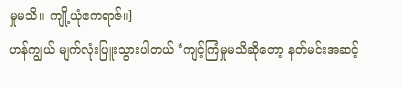မှုမသိ။ ကျို့ယုံဧကရာဇ်။]
ဟန်ကျွယ် မျက်လုံးပြူးသွားပါတယ် ‘ကျင့်ကြံမှုမသိဆိုတော့ နတ်မင်းအဆင့်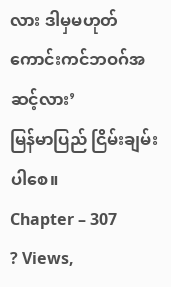လား ဒါမှမဟုတ် ကောင်းကင်ဘဝဂ်အဆင့်လား’
မြန်မာပြည် ငြိမ်းချမ်းပါစေ။
Chapter – 307
? Views,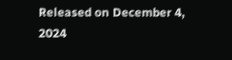Released on December 4, 2024